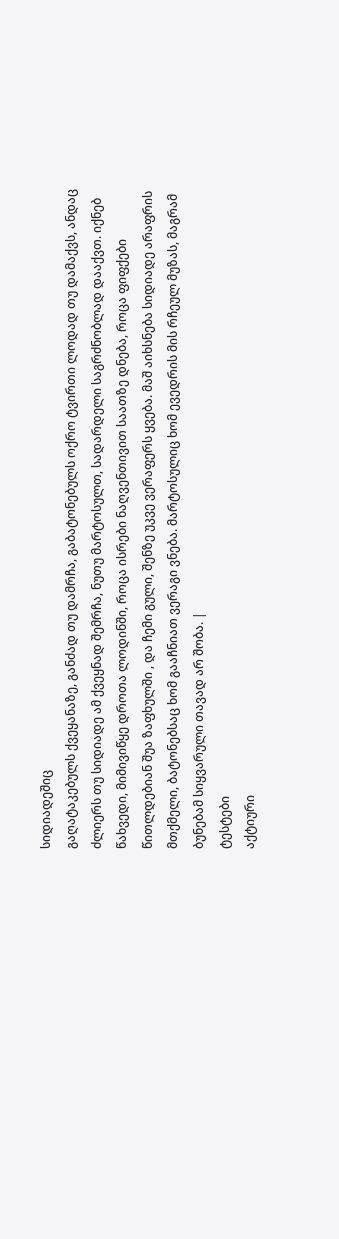სიდიადეშიც
გაღატაკებულს ქვეყანაზე, განძად თუ დამრჩა, გაბატონებულს ოქრო ტვირთი ლოდად თუ დამაქვს, ანდაც ძლიერს თუ სიდიადე ამ ქვეყნად შემრჩა, ნუთუ მარტოსულთ, სადარდელი საგრძნობლად დააქვთ. იქნებ წახვედი, მიმივიწყე დროთა ლოდინში, როცა ისრები ნაღვენთივით საათზე დნება, როცა ფიფქები წითლდებიან შუა ზაფხულში , და ჩემი გული, შენზე უკვე ვერაფერს ყვება. მაშ აიხსნება სიდიადე არაფრის მთქმელი, ბატონებსაც ხომ გააჩნიათ ვერაგი ვნება. მარტოსულიც ხომ ევედრის მის რჩეულ მუზას, მაგრამ ბუნებამ სიყვარული თავად არ შობა. |
ტესტები
აქტიური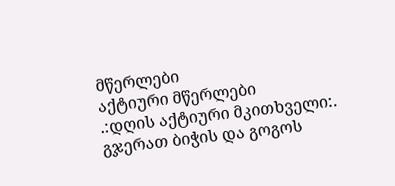მწერლები
აქტიური მწერლები
.:დღის აქტიური მკითხველი:.
გჯერათ ბიჭის და გოგოს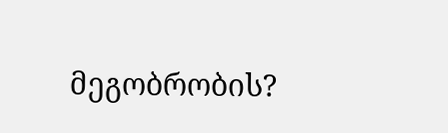მეგობრობის?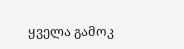ყველა გამოკ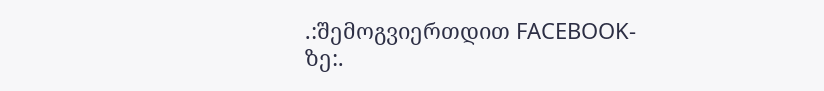.:შემოგვიერთდით FACEBOOK-ზე:.